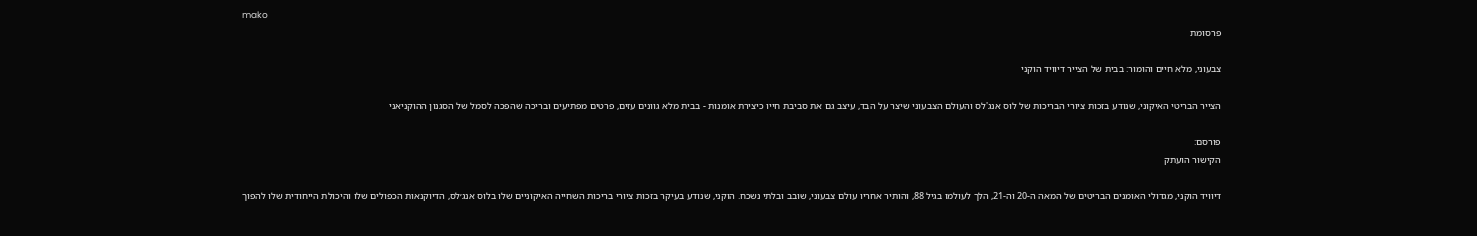mako
פרסומת

צבעוני, מלא חיים והומור: בבית של הצייר דיוויד הוקני

הצייר הבריטי האיקוני, שנודע בזכות ציורי הבריכות של לוס אנג'לס והעולם הצבעוני שיצר על הבד, עיצב גם את סביבת חייו כיצירת אומנות - בבית מלא גוונים עזים, פרטים מפתיעים ובריכה שהפכה לסמל של הסגנון ההוקניאני

פורסם:
הקישור הועתק

דיוויד הוקני, מגדולי האומנים הבריטים של המאה ה-20 וה-21, הלך לעולמו בגיל 88, והותיר אחריו עולם צבעוני, שובב ובלתי נשכח. הוקני, שנודע בעיקר בזכות ציורי בריכות השחייה האיקוניים שלו בלוס אנג׳לס, הדיוקנאות הכפולים שלו והיכולת הייחודית שלו להפוך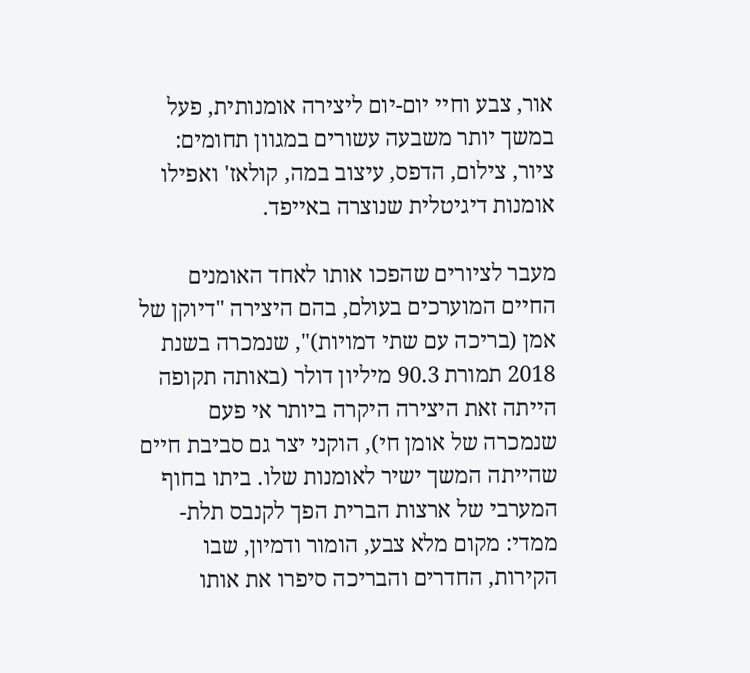אור, צבע וחיי יום-יום ליצירה אומנותית, פעל במשך יותר משבעה עשורים במגוון תחומים: ציור, צילום, הדפס, עיצוב במה, קולאז' ואפילו אומנות דיגיטלית שנוצרה באייפד.

מעבר לציורים שהפכו אותו לאחד האומנים החיים המוערכים בעולם, בהם היצירה "דיוקן של אמן (בריכה עם שתי דמויות)", שנמכרה בשנת 2018 תמורת 90.3 מיליון דולר (באותה תקופה הייתה זאת היצירה היקרה ביותר אי פעם שנמכרה של אומן חי), הוקני יצר גם סביבת חיים שהייתה המשך ישיר לאומנות שלו. ביתו בחוף המערבי של ארצות הברית הפך לקנבס תלת-ממדי: מקום מלא צבע, הומור ודמיון, שבו הקירות, החדרים והבריכה סיפרו את אותו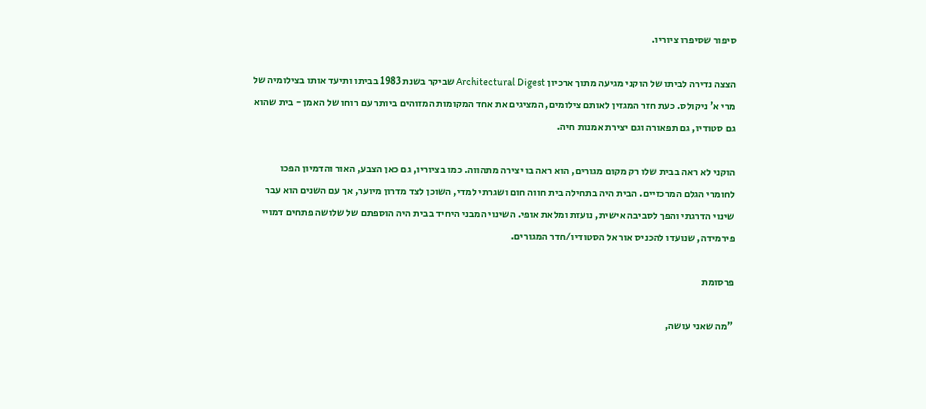סיפור שסיפרו ציוריו.

הצצה נדירה לביתו של הוקני מגיעה מתוך ארכיון Architectural Digest שביקר בשנת 1983 בביתו ותיעד אותו בצילומיה של מרי א' ניקולס. כעת חזר המגזין לאותם צילומים, המציגים את אחד המקומות המזוהים ביותר עם רוחו של האמן - בית שהוא גם סטודיו, גם תפאורה וגם יצירת אמנות חיה.

הוקני לא ראה בבית שלו רק מקום מגורים, הוא ראה בו יצירה מתהווה. כמו בציוריו, גם כאן הצבע, האור והדמיון הפכו לחומרי הגלם המרכזיים. הבית היה בתחילה בית חווה חום ושגרתי למדי, השוכן לצד מדרון מיוער, אך עם השנים הוא עבר שינוי הדרגתי והפך לסביבה אישית, נועזת ומלאת אופי. השינוי המבני היחיד בבית היה הוספתם של שלושה פתחים דמויי פירמידה, שנועדו להכניס אור אל הסטודיו/חדר המגורים.

פרסומת

"מה שאני עושה,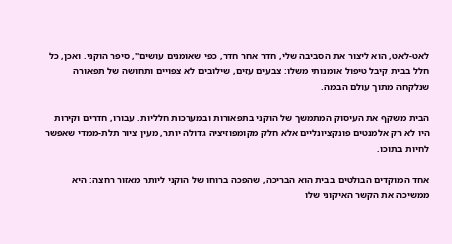לאט-לאט, הוא ליצור את הסביבה שלי, חדר אחר חדר, כפי שאומנים עושים", סיפר הוקני. ואכן, כל חלל בבית קיבל טיפול אומנותי משלו: צבעים עזים, שילובים לא צפויים ותחושה של תפאורה שנלקחה מתוך עולם הבמה.

הבית משקף את העיסוק המתמשך של הוקני בתפאורות ובמערכות חלליות. עבורו, חדרים וקירות היו לא רק אלמנטים פונקציונליים אלא חלק מקומפוזיציה גדולה יותר, מעין ציור תלת-ממדי שאפשר לחיות בתוכו.

אחד המוקדים הבולטים בבית הוא הבריכה, שהפכה ברוחו של הוקני ליותר מאזור רחצה: היא ממשיכה את הקשר האיקוני שלו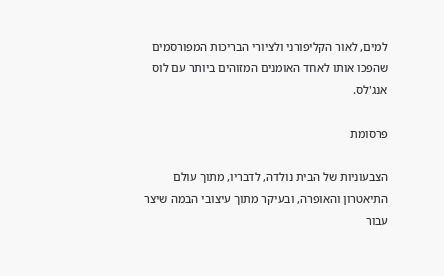למים, לאור הקליפורני ולציורי הבריכות המפורסמים שהפכו אותו לאחד האומנים המזוהים ביותר עם לוס אנג'לס.

פרסומת

הצבעוניות של הבית נולדה, לדבריו, מתוך עולם התיאטרון והאופרה, ובעיקר מתוך עיצובי הבמה שיצר עבור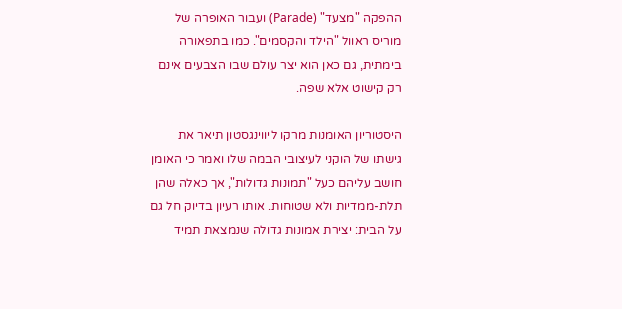ההפקה "מצעד" (Parade) ועבור האופרה של מוריס ראוול "הילד והקסמים". כמו בתפאורה בימתית, גם כאן הוא יצר עולם שבו הצבעים אינם רק קישוט אלא שפה.

היסטוריון האומנות מרקו ליווינגסטון תיאר את גישתו של הוקני לעיצובי הבמה שלו ואמר כי האומן חושב עליהם כעל "תמונות גדולות", אך כאלה שהן תלת-ממדיות ולא שטוחות. אותו רעיון בדיוק חל גם על הבית: יצירת אמונות גדולה שנמצאת תמיד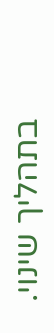בתהליך שינוי.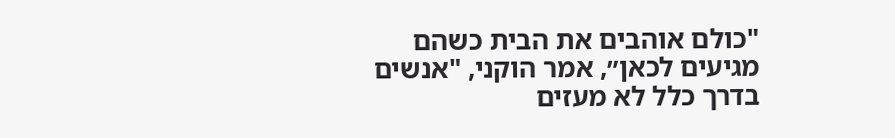"כולם אוהבים את הבית כשהם מגיעים לכאן״, אמר הוקני, "אנשים בדרך כלל לא מעזים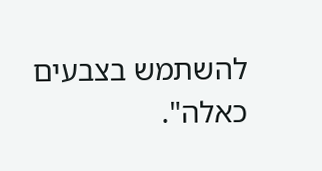להשתמש בצבעים כאלה".